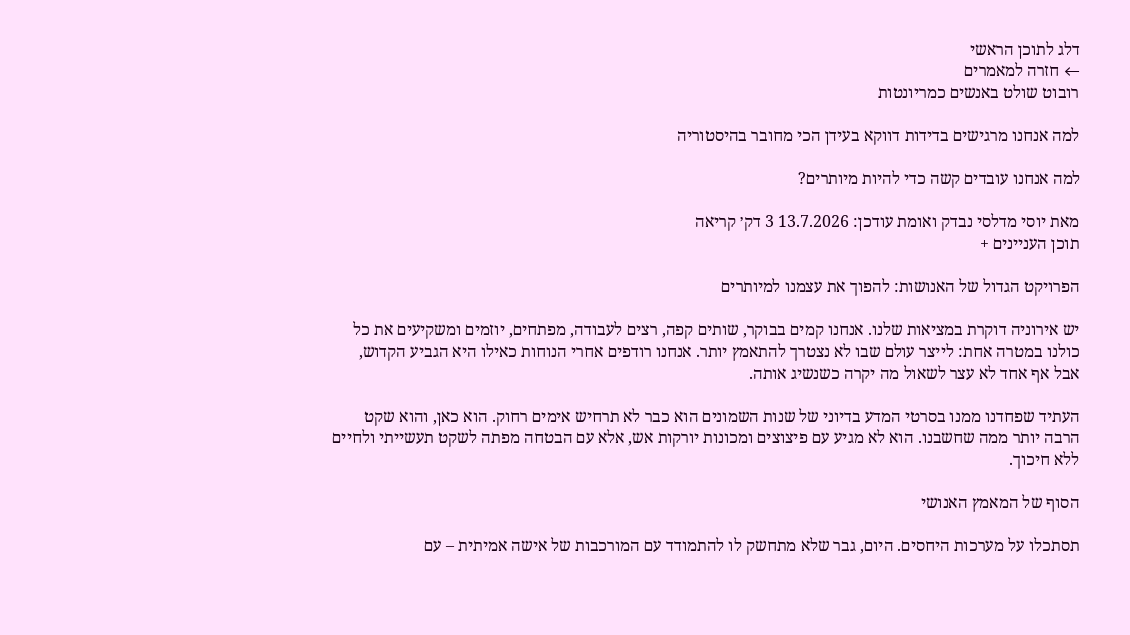דלג לתוכן הראשי
← חזרה למאמרים
רובוט שולט באנשים כמריונטות

למה אנחנו מרגישים בדידות דווקא בעידן הכי מחובר בהיסטוריה

למה אנחנו עובדים קשה כדי להיות מיותרים?

מאת יוסי מדלסי נבדק ואומת עודכן: 13.7.2026 3 דק׳ קריאה
תוכן העניינים +

הפרויקט הגדול של האנושות: להפוך את עצמנו למיותרים

יש אירוניה דוקרת במציאות שלנו. אנחנו קמים בבוקר, שותים קפה, רצים לעבודה, מפתחים, יוזמים ומשקיעים את כל כולנו במטרה אחת: לייצר עולם שבו לא נצטרך להתאמץ יותר. אנחנו רודפים אחרי הנוחות כאילו היא הגביע הקדוש, אבל אף אחד לא עצר לשאול מה יקרה כשנשיג אותה.

העתיד שפחדנו ממנו בסרטי המדע בדיוני של שנות השמונים הוא כבר לא תרחיש אימים רחוק. הוא כאן, והוא שקט הרבה יותר ממה שחשבנו. הוא לא מגיע עם פיצוצים ומכונות יורקות אש, אלא עם הבטחה מפתה לשקט תעשייתי ולחיים ללא חיכוך.

הסוף של המאמץ האנושי

תסתכלו על מערכות היחסים. היום, גבר שלא מתחשק לו להתמודד עם המורכבות של אישה אמיתית – עם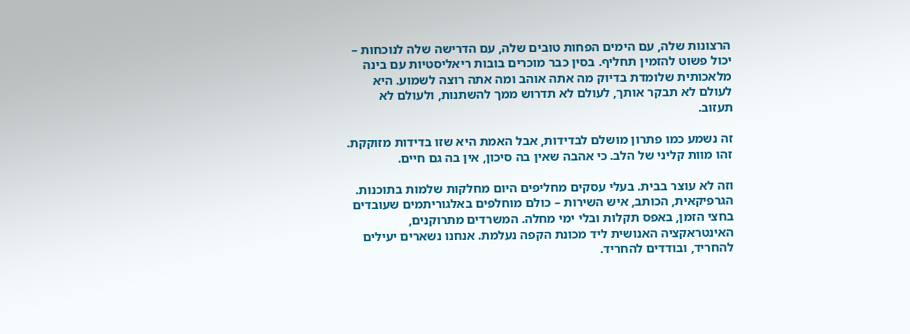הרצונות שלה, עם הימים הפחות טובים שלה, עם הדרישה שלה לנוכחות – יכול פשוט להזמין תחליף. בסין כבר מוכרים בובות ריאליסטיות עם בינה מלאכותית שלומדת בדיוק מה אתה אוהב ומה אתה רוצה לשמוע. היא לעולם לא תבקר אותך, לעולם לא תדרוש ממך להשתנות, ולעולם לא תעזוב.

זה נשמע כמו פתרון מושלם לבדידות, אבל האמת היא שזו בדידות מזוקקת. זהו מוות קליני של הלב. כי אהבה שאין בה סיכון, אין בה גם חיים.

וזה לא עוצר בבית. בעלי עסקים מחליפים היום מחלקות שלמות בתוכנות. הגרפיקאית, הכותב, איש השירות – כולם מוחלפים באלגוריתמים שעובדים בחצי הזמן, באפס תקלות ובלי ימי מחלה. המשרדים מתרוקנים, האינטראקציה האנושית ליד מכונת הקפה נעלמת. אנחנו נשארים יעילים להחריד, ובודדים להחריד.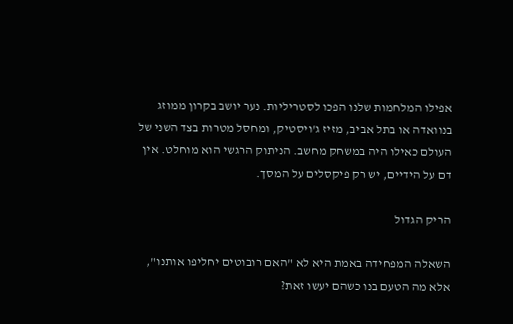אפילו המלחמות שלנו הפכו לסטריליות. נער יושב בקרון ממוזג בנוואדה או בתל אביב, מזיז ג'ויסטיק, ומחסל מטרות בצד השני של העולם כאילו היה במשחק מחשב. הניתוק הרגשי הוא מוחלט. אין דם על הידיים, יש רק פיקסלים על המסך.

הריק הגדול

השאלה המפחידה באמת היא לא "האם רובוטים יחליפו אותנו", אלא מה הטעם בנו כשהם יעשו זאת?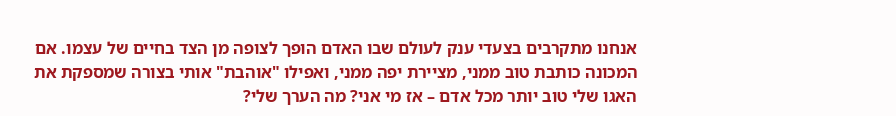אנחנו מתקרבים בצעדי ענק לעולם שבו האדם הופך לצופה מן הצד בחיים של עצמו. אם המכונה כותבת טוב ממני, מציירת יפה ממני, ואפילו "אוהבת" אותי בצורה שמספקת את האגו שלי טוב יותר מכל אדם – אז מי אני? מה הערך שלי?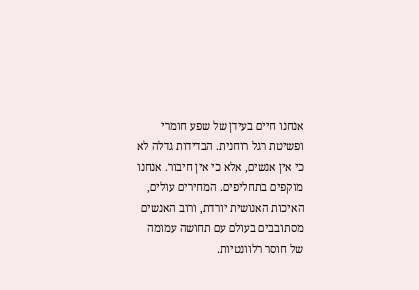אנחנו חיים בעידן של שפע חומרי ופשיטת רגל רוחנית. הבדידות גדלה לא כי אין אנשים, אלא כי אין חיבור. אנחנו מוקפים בתחליפים. המחירים עולים, האיכות האנושית יורדת, ורוב האנשים מסתובבים בעולם עם תחושה עמומה של חוסר רלוונטיות.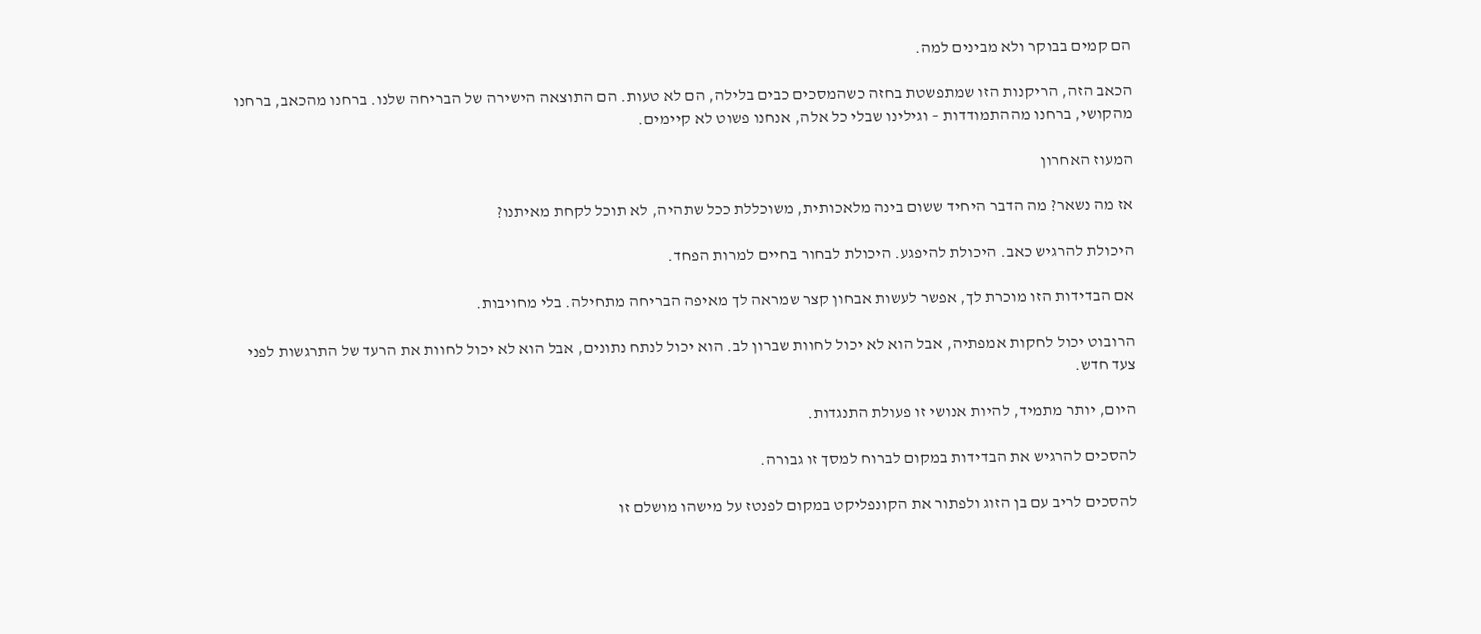הם קמים בבוקר ולא מבינים למה.

הכאב הזה, הריקנות הזו שמתפשטת בחזה כשהמסכים כבים בלילה, הם לא טעות. הם התוצאה הישירה של הבריחה שלנו. ברחנו מהכאב, ברחנו מהקושי, ברחנו מההתמודדות – וגילינו שבלי כל אלה, אנחנו פשוט לא קיימים.

המעוז האחרון

אז מה נשאר? מה הדבר היחיד ששום בינה מלאכותית, משוכללת ככל שתהיה, לא תוכל לקחת מאיתנו?

היכולת להרגיש כאב. היכולת להיפגע. היכולת לבחור בחיים למרות הפחד.

אם הבדידות הזו מוכרת לך, אפשר לעשות אבחון קצר שמראה לך מאיפה הבריחה מתחילה. בלי מחויבות.

הרובוט יכול לחקות אמפתיה, אבל הוא לא יכול לחוות שברון לב. הוא יכול לנתח נתונים, אבל הוא לא יכול לחוות את הרעד של התרגשות לפני צעד חדש.

היום, יותר מתמיד, להיות אנושי זו פעולת התנגדות.

להסכים להרגיש את הבדידות במקום לברוח למסך זו גבורה.

להסכים לריב עם בן הזוג ולפתור את הקונפליקט במקום לפנטז על מישהו מושלם זו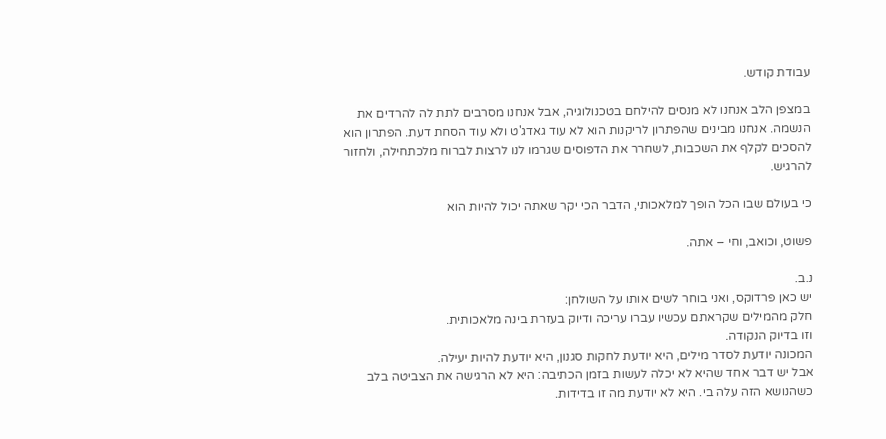עבודת קודש.

במצפן הלב אנחנו לא מנסים להילחם בטכנולוגיה, אבל אנחנו מסרבים לתת לה להרדים את הנשמה. אנחנו מבינים שהפתרון לריקנות הוא לא עוד גאדג'ט ולא עוד הסחת דעת. הפתרון הוא להסכים לקלף את השכבות, לשחרר את הדפוסים שגרמו לנו לרצות לברוח מלכתחילה, ולחזור להרגיש.

כי בעולם שבו הכל הופך למלאכותי, הדבר הכי יקר שאתה יכול להיות הוא

פשוט, וכואב, וחי – אתה.

נ.ב.
יש כאן פרדוקס, ואני בוחר לשים אותו על השולחן:
חלק מהמילים שקראתם עכשיו עברו עריכה ודיוק בעזרת בינה מלאכותית.
וזו בדיוק הנקודה.
המכונה יודעת לסדר מילים, היא יודעת לחקות סגנון, היא יודעת להיות יעילה.
אבל יש דבר אחד שהיא לא יכלה לעשות בזמן הכתיבה: היא לא הרגישה את הצביטה בלב כשהנושא הזה עלה בי. היא לא יודעת מה זו בדידות.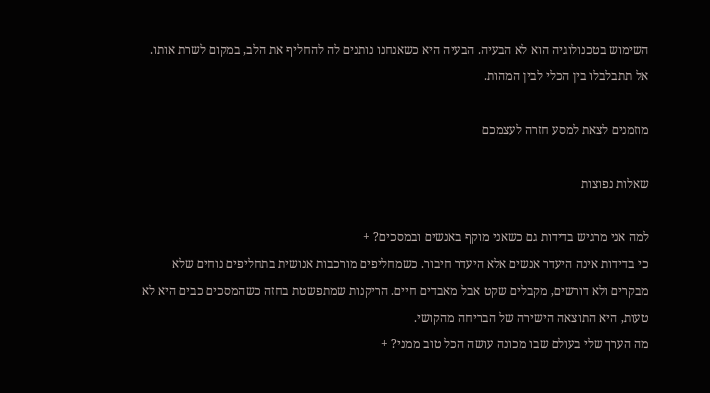השימוש בטכנולוגיה הוא לא הבעיה. הבעיה היא כשאנחנו נותנים לה להחליף את הלב, במקום לשרת אותו.
אל תתבלבלו בין הכלי לבין המהות.

מוזמנים לצאת למסע חזרה לעצמכם

שאלות נפוצות

למה אני מרגיש בדידות גם כשאני מוקף באנשים ובמסכים? +
כי בדידות אינה היעדר אנשים אלא היעדר חיבור. כשמחליפים מורכבות אנושית בתחליפים נוחים שלא מבקרים ולא דורשים, מקבלים שקט אבל מאבדים חיים. הריקנות שמתפשטת בחזה כשהמסכים כבים היא לא טעות, היא התוצאה הישירה של הבריחה מהקושי.
מה הערך שלי בעולם שבו מכונה עושה הכל טוב ממני? +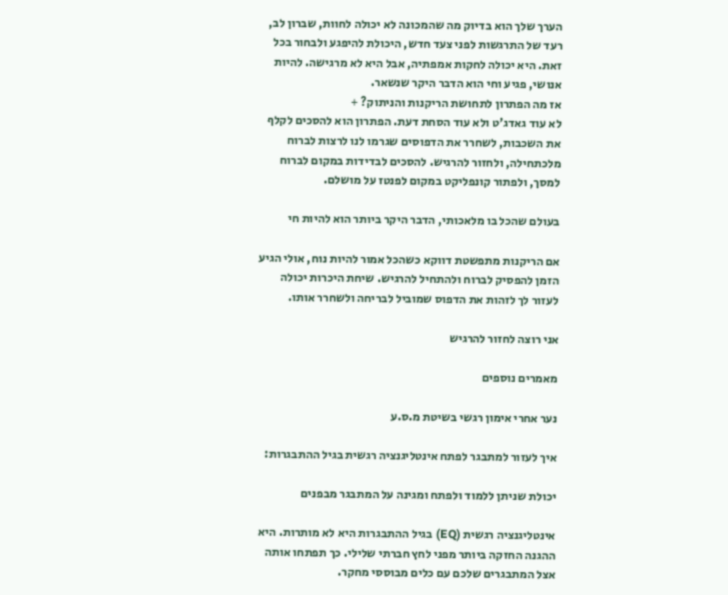הערך שלך הוא בדיוק מה שהמכונה לא יכולה לחוות, שברון לב, רעד של התרגשות לפני צעד חדש, היכולת להיפגע ולבחור בכל זאת. היא יכולה לחקות אמפתיה, אבל היא לא מרגישה. להיות אנושי, פגיע וחי הוא הדבר היקר שנשאר.
אז מה הפתרון לתחושת הריקנות והניתוק? +
לא עוד גאדג'ט ולא עוד הסחת דעת. הפתרון הוא להסכים לקלף את השכבות, לשחרר את הדפוסים שגרמו לנו לרצות לברוח מלכתחילה, ולחזור להרגיש. להסכים לבדידות במקום לברוח למסך, ולפתור קונפליקט במקום לפנטז על מושלם.

בעולם שהכל בו מלאכותי, הדבר היקר ביותר הוא להיות חי

אם הריקנות מתפשטת דווקא כשהכל אמור להיות נוח, אולי הגיע הזמן להפסיק לברוח ולהתחיל להרגיש. שיחת היכרות יכולה לעזור לך לזהות את הדפוס שמוביל לבריחה ולשחרר אותו.

אני רוצה לחזור להרגיש

מאמרים נוספים

נער אחרי אימון רגשי בשיטת מ.ס.ע

איך לעזור למתבגר לפתח אינטליגנציה רגשית בגיל ההתבגרות:

יכולת שניתן ללמוד ולפתח ומגינה על המתבגר מבפנים

אינטליגנציה רגשית (EQ) בגיל ההתבגרות היא לא מותרות. היא ההגנה החזקה ביותר מפני לחץ חברתי שלילי. כך תפתחו אותה אצל המתבגרים שלכם עם כלים מבוססי מחקר.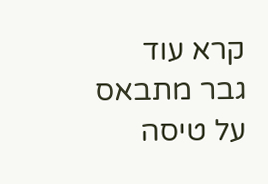קרא עוד
גבר מתבאס על טיסה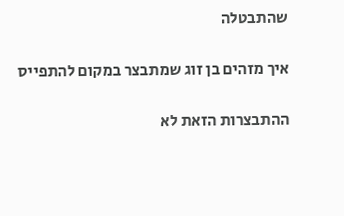שהתבטלה

איך מזהים בן זוג שמתבצר במקום להתפייס

ההתבצרות הזאת לא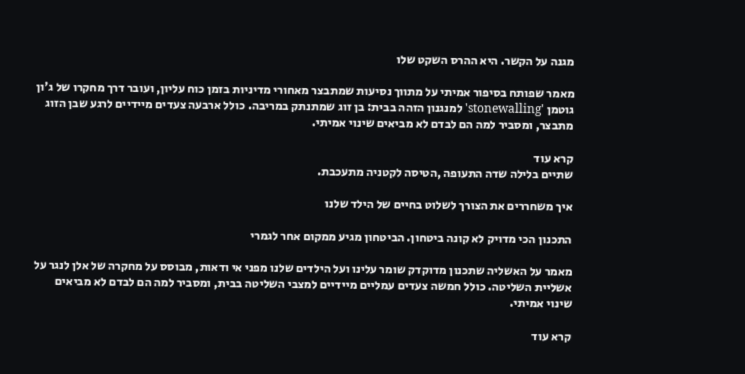מגנה על הקשר. היא ההרס השקט שלו

מאמר שפותח בסיפור אמיתי על מתווך נסיעות שמתבצר מאחורי מדיניות בזמן כוח עליון, ועובר דרך מחקרו של ג'ון גוטמן 'stonewalling' למנגנון הזהה בבית: בן זוג שמתנתק במריבה. כולל ארבעה צעדים מיידיים לרגע שבן הזוג מתבצר, ומסביר למה הם לבדם לא מביאים שינוי אמיתי.

קרא עוד
שתיים בלילה שדה התעופה ,הטיסה לקטניה מתעכבת.

איך משחררים את הצורך לשלוט בחיים של הילד שלנו

התכנון הכי מדויק לא קונה ביטחון. הביטחון מגיע ממקום אחר לגמרי

מאמר על האשליה שתכנון מדוקדק שומר עלינו ועל הילדים שלנו מפני אי ודאות, מבוסס על מחקרה של אלן לנגר על אשליית השליטה. כולל חמשה צעדים עמליים מיידיים למצבי השליטה בבית, ומסביר למה הם לבדם לא מביאים שינוי אמיתי.

קרא עוד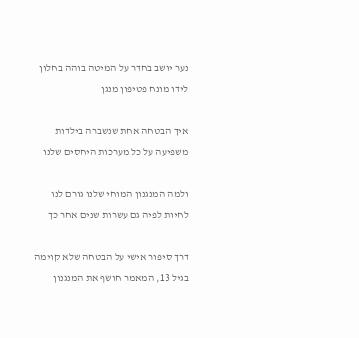נער יושב בחדר על המיטה בוהה בחלון לידו מונח פטיפון מנגן

איך הבטחה אחת שנשברה בילדות משפיעה על כל מערכות היחסים שלנו

ולמה המנגנון המוחי שלנו גורם לנו לחיות לפיה גם עשרות שנים אחר כך

דרך סיפור אישי על הבטחה שלא קוימה בגיל 13, המאמר חושף את המנגנון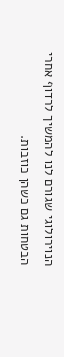הנוירולוגי שגורם לנו להמשיך לרדוף אחרי הבטחות גם כשהן כוזבות.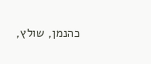כהנמן, שולץ,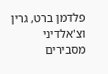פלדמן ברט, גרין וצ'אלדיני מסבירים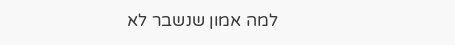למה אמון שנשבר לא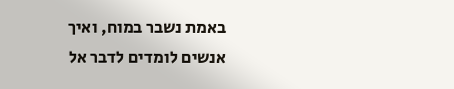באמת נשבר במוח, ואיך אנשים לומדים לדבר אל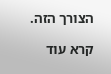הצורך הזה.

קרא עוד